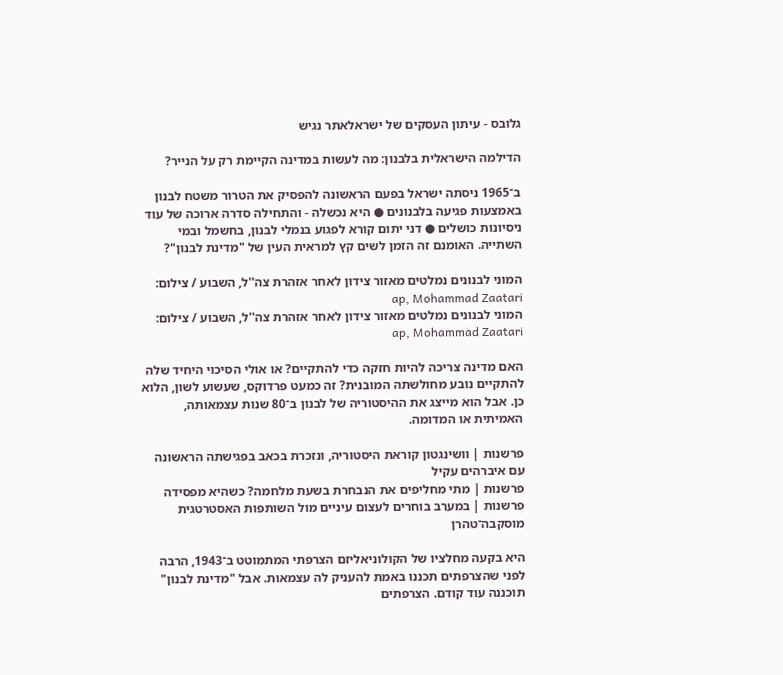גלובס - עיתון העסקים של ישראלאתר נגיש

הדילמה הישראלית בלבנון: מה לעשות במדינה הקיימת רק על הנייר?

ב־1965 ניסתה ישראל בפעם הראשונה להפסיק את הטרור משטח לבנון באמצעות פגיעה בלבנונים ● היא נכשלה - והתחילה סדרה ארוכה של עוד ניסיונות כושלים ● דני יתום קורא לפגוע בנמלי לבנון, בחשמל ובמי השתייה. האומנם זה הזמן לשים קץ למראית העין של "מדינת לבנון"?

המוני לבנונים נמלטים מאזור צידון לאחר אזהרת צה''ל, השבוע / צילום: ap, Mohammad Zaatari
המוני לבנונים נמלטים מאזור צידון לאחר אזהרת צה''ל, השבוע / צילום: ap, Mohammad Zaatari

האם מדינה צריכה להיות חזקה כדי להתקיים? או אולי הסיכוי היחיד שלה להתקיים נובע מחולשתה המובנית? זה כמעט פרדוקס, שעשוע לשון, הלוא כן. אבל הוא מייצג את ההיסטוריה של לבנון ב־80 שנות עצמאותה, האמיתית או המדומה.

פרשנות | וושינגטון קוראת היסטוריה, ונזכרת בכאב בפגישתה הראשונה עם איברהים עקיל
פרשנות | מתי מחליפים את הנבחרת בשעת מלחמה? כשהיא מפסידה
פרשנות | במערב בוחרים לעצום עיניים מול השותפות האסטרטגית מוסקבה־טהרן

היא בקעה מחלציו של הקולוניאליזם הצרפתי המתמוטט ב־1943, הרבה לפני שהצרפתים תכננו באמת להעניק לה עצמאות. אבל "מדינת לבנון" תוכננה עוד קודם. הצרפתים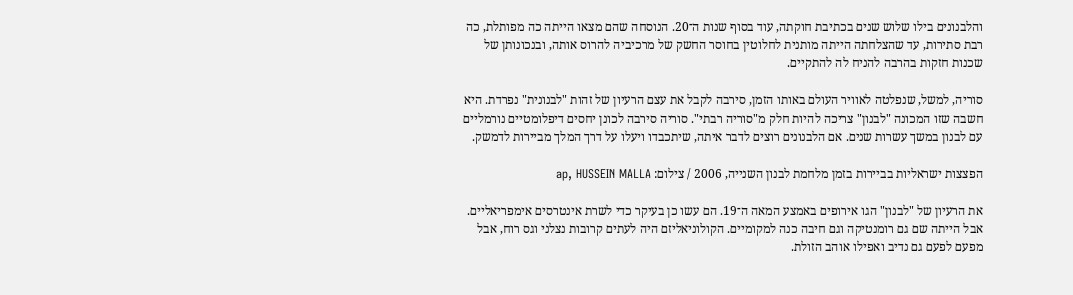והלבנונים בילו שלוש שנים בכתיבת חוקתה, עוד בסוף שנות ה־20. הנוסחה שהם מצאו הייתה כה מפותלת, כה רבת סתירות, עד שהצלחתה הייתה מותנית לחלוטין בחוסר החשק של מרכיביה להרוס אותה, ובנכונותן של שכנות חזקות בהרבה להניח לה להתקיים.

סוריה, למשל, שנפלטה לאוויר העולם באותו הזמן, סירבה לקבל את עצם הרעיון של זהות "לבנונית" נפרדת. היא חשבה שזו המכונה "לבנון" צריכה להיות חלק מ"סוריה רבתי". סוריה סירבה לכונן יחסים דיפלומטיים נורמליים עם לבנון במשך עשרות שנים. אם הלבנונים רוצים לדבר איתה, שיתכבדו ויעלו על דרך המלך מביירות לדמשק.

הפצצות ישראליות בביירות בזמן מלחמת לבנון השנייה, 2006 / צילום: ap, HUSSEIN MALLA

את הרעיון של "לבנון" הגו אירופים באמצע המאה ה־19. הם עשו כן בעיקר כדי לשרת אינטרסים אימפריאליים. אבל הייתה שם גם רומנטיקה וגם חיבה כנה למקומיים. הקולוניאליזם היה לעתים קרובות נצלני וגס רוח, אבל מפעם לפעם גם נדיב ואפילו אוהב הזולת.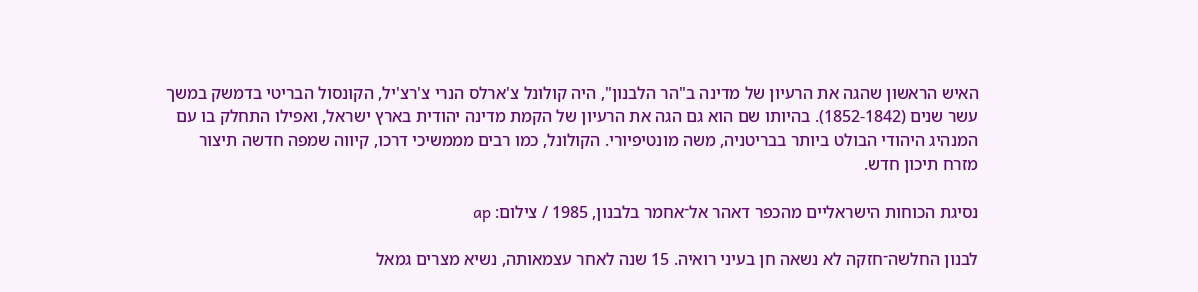האיש הראשון שהגה את הרעיון של מדינה ב"הר הלבנון", היה קולונל צ'ארלס הנרי צ'רצ'יל, הקונסול הבריטי בדמשק במשך עשר שנים (1852-1842). בהיותו שם הוא גם הגה את הרעיון של הקמת מדינה יהודית בארץ ישראל, ואפילו התחלק בו עם המנהיג היהודי הבולט ביותר בבריטניה, משה מונטיפיורי. הקולונל, כמו רבים מממשיכי דרכו, קיווה שמפה חדשה תיצור מזרח תיכון חדש.

נסיגת הכוחות הישראליים מהכפר דאהר אל־אחמר בלבנון, 1985 / צילום: ap

לבנון החלשה־חזקה לא נשאה חן בעיני רואיה. 15 שנה לאחר עצמאותה, נשיא מצרים גמאל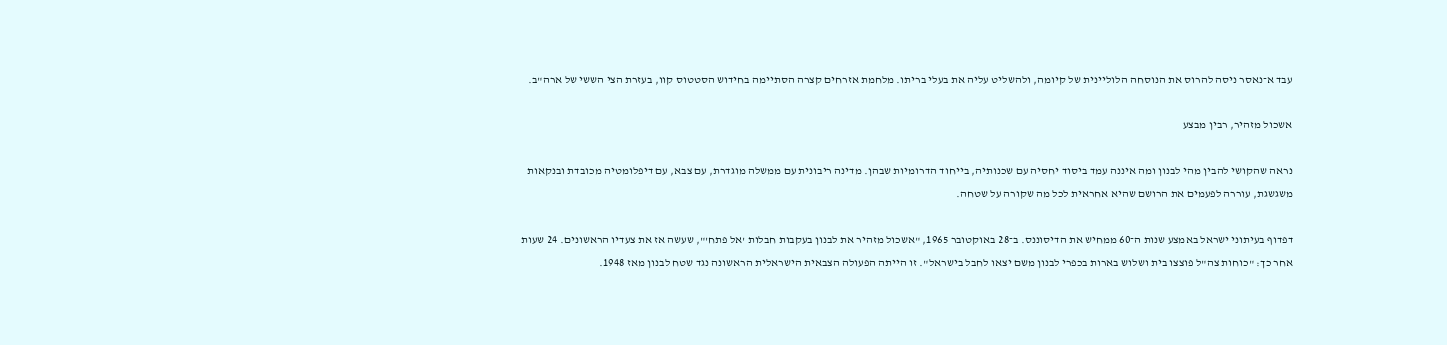עבד א־נאסר ניסה להרוס את הנוסחה הלוליינית של קיומה, ולהשליט עליה את בעלי בריתו. מלחמת אזרחים קצרה הסתיימה בחידוש הסטטוס קוו, בעזרת הצי הששי של ארה"ב.

אשכול מזהיר, רבין מבצע

נראה שהקושי להבין מהי לבנון ומה איננה עמד ביסוד יחסיה עם שכנותיה, בייחוד הדרומיות שבהן. מדינה ריבונית עם ממשלה מוגדרת, עם צבא, עם דיפלומטיה מכובדת ובנקאות משגשגת, עוררה לפעמים את הרושם שהיא אחראית לכל מה שקורה על שטחה.

דפדוף בעיתוני ישראל באמצע שנות ה־60 ממחיש את הדיסוננס. ב־28 באוקטובר 1965, "אשכול מזהיר את לבנון בעקבות חבלות 'אל פתח'", שעשה אז את צעדיו הראשונים. 24 שעות אחר כך: "כוחות צה"ל פוצצו בית ושלוש בארות בכפרי לבנון משם יצאו לחבל בישראל". זו הייתה הפעולה הצבאית הישראלית הראשונה נגד שטח לבנון מאז 1948.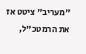"מעריב" ציטט אז את הרמטכ"ל,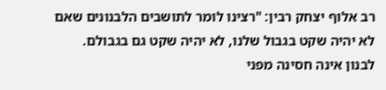רב אלוף יצחק רבין: "רצינו לומר לתושבים הלבנונים שאם לא יהיה שקט בגבול שלנו, לא יהיה שקט גם בגבולם. לבנון אינה חסינה מפני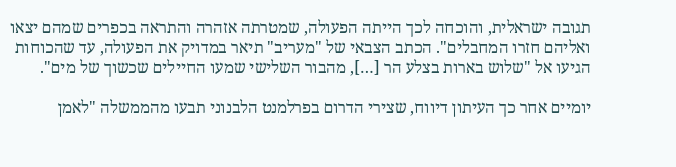תגובה ישראלית, והוכחה לכך הייתה הפעולה, שמטרתה אזהרה והתראה בכפרים שמהם יצאו ואליהם חזרו המחבלים". הכתב הצבאי של "מעריב" תיאר במדויק את הפעולה, עד שהכוחות הגיעו אל "שלוש בארות בצלע הר […], מהבור השלישי שמעו החיילים שכשוך של מים".

יומיים אחר כך העיתון דיווח, שצירי הדרום בפרלמנט הלבנוני תבעו מהממשלה "לאמן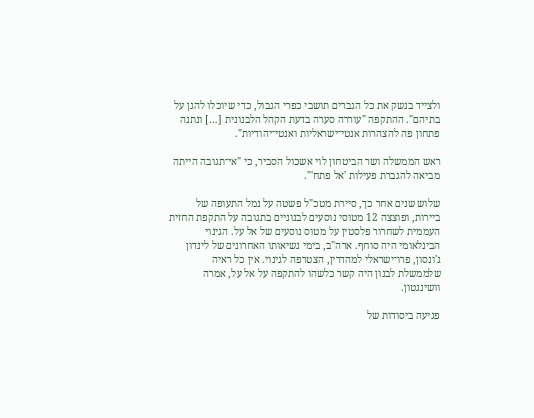ולצייד בנשק את כל הגברים תושבי כפרי הגבול, כדי שיוכלו להגן על בתיהם". ההתקפה "עוררה סערה בדעת הקהל הלבנונית […] ונתנה פתחון פה להצהרות אנטי־ישראליות ואנטי־יהודיות".

ראש הממשלה ושר הביטחון לוי אשכול הסביר, כי "אי־תגובה הייתה מביאה להגברת פעילות 'אל פתח'".

שלוש שנים אחר כך, סיירת מטכ"ל פשטה על נמל התעופה של ביירות, ופוצצה 12 מטוסי נוסעים לבנוניים בתגובה על התקפת החזית העממית לשחרור פלסטין על מטוס נוסעים של אל על. הגינוי הבינלאומי היה סוחף. ארה"ב, בימי נשיאותו האחרונים של לינדון ג'ונסון, פרו־ישראלי למהדרין, הצטרפה לגינוי. אין כל ראיה שלממשלת לבנון היה קשר כלשהו להתקפה על אל על, אמרה וושינגטון.

פגיעה ביסודות של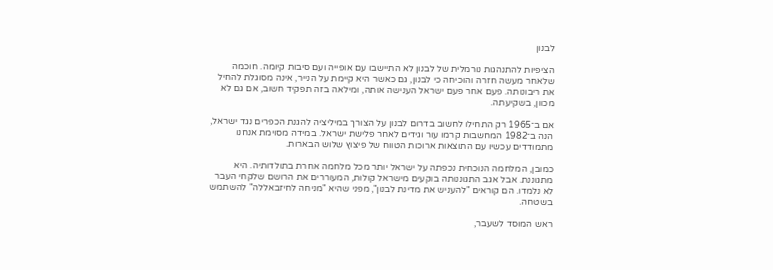לבנון

הציפיות להתנהגות נורמלית של לבנון לא התיישבו עם אופייה ועם סיבות קיומה. חוכמה שלאחר מעשה חזרה והוכיחה כי לבנון, גם כאשר היא קיימת על הנייר, אינה מסוגלת להחיל את ריבונותה. פעם אחר פעם ישראל הענישה אותה, ומילאה בזה תפקיד חשוב, אם גם לא מכוון, בשקיעתה.

אם ב־1965 רק התחילו לחשוב בדרום לבנון על הצורך במיליציה להגנת הכפרים נגד ישראל, הנה ב־1982 המחשבות קרמו עור וגידים לאחר פלישת ישראל. במידה מסוימת אנחנו מתמודדים עכשיו עם התוצאות ארוכות הטווח של פיצוץ שלוש הבארות.

כמובן, המלחמה הנוכחית נכפתה על ישראל יותר מכל מלחמה אחרת בתולדותיה. היא מתגוננת. אבל אגב התגוננותה בוקעים מישראל קולות, המעוררים את הרושם שלקחי העבר לא נלמדו. הם קוראים "להעניש את מדינת לבנון", מפני שהיא "מניחה לחיזבאללה" להשתמש בשטחה.

ראש המוסד לשעבר,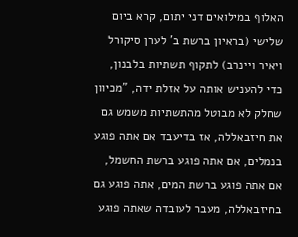האלוף במילואים דני יתום, קרא ביום שלישי (בראיון ברשת ב' לערן סיקורל ויאיר ויינרב) לתקוף תשתיות בלבנון, כדי להעניש אותה על אזלת ידה, "מכיוון שחלק לא מבוטל מהתשתיות משמש גם את חיזבאללה, אז בדיעבד אם אתה פוגע בנמלים, אם אתה פוגע ברשת החשמל, אם אתה פוגע ברשת המים, אתה פוגע גם בחיזבאללה, מעבר לעובדה שאתה פוגע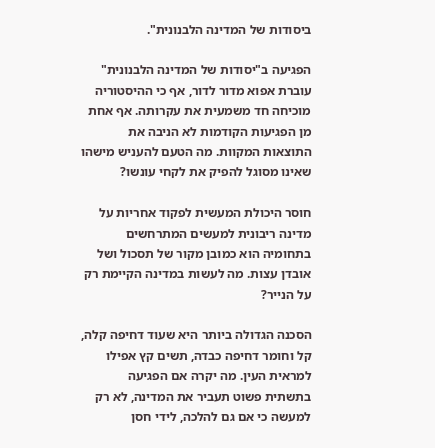ביסודות של המדינה הלבנונית".

הפגיעה ב"יסודות של המדינה הלבנונית" עוברת אפוא מדור לדור, אף כי ההיסטוריה מוכיחה חד משמעית את עקרותה. אף אחת מן הפגיעות הקודמות לא הניבה את התוצאות המקוות. מה הטעם להעניש מישהו שאינו מסוגל להפיק את לקחי עונשו?

חוסר היכולת המעשית לפקוד אחריות על מדינה ריבונית למעשים המתרחשים בתחומיה הוא כמובן מקור של תסכול ושל אובדן עצות. מה לעשות במדינה הקיימת רק על הנייר?

הסכנה הגדולה ביותר היא שעוד דחיפה קלה, קל וחומר דחיפה כבדה, תשים קץ אפילו למראית העין. מה יקרה אם הפגיעה בתשתית פשוט תעביר את המדינה, לא רק למעשה כי אם גם להלכה, לידי חסן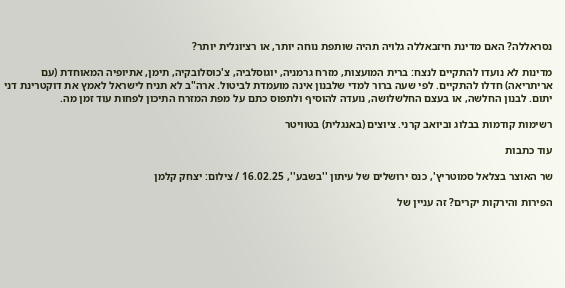נסראללה? האם מדינת חיזבאללה גלויה תהיה שותפת נוחה יותר, או רציונלית יותר?

מדינות לא נועדו להתקיים לנצח: ברית המועצות, מזרח גרמניה, יוגוסלביה, צ'כוסלובקיה, תימן, אתיופיה המאוחדת (עם אריתריאה) חדלו להתקיים. לפי שעה ברור למדי שלבנון אינה מועמדת לביטול. ארה"ב לא תניח לישראל לאמץ את דוקטרינת דני יתום. לבנון החלשה, או בעצם החלשלושה, נועדה להוסיף ולתפוס כתם על מפת המזרח התיכון לפחות עוד זמן מה.

רשימות קודמות בבלוג וביואב קרני. ציוצים (באנגלית) בטוויטר

עוד כתבות

שר האוצר בצלאל סמוטריץ', כנס ירושלים של עיתון ''בשבע'', 16.02.25 / צילום: יצחק קלמן

הפירות והירקות יקרים? זה עניין של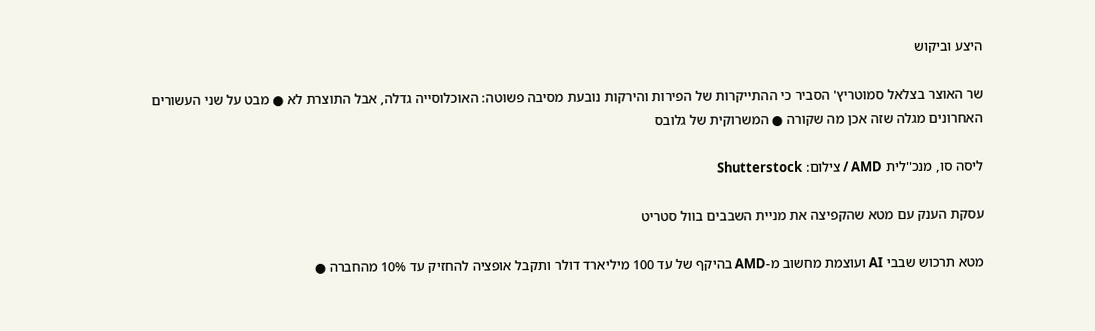היצע וביקוש

שר האוצר בצלאל סמוטריץ' הסביר כי ההתייקרות של הפירות והירקות נובעת מסיבה פשוטה: האוכלוסייה גדלה, אבל התוצרת לא ● מבט על שני העשורים האחרונים מגלה שזה אכן מה שקורה ● המשרוקית של גלובס

ליסה סו, מנכ''לית AMD / צילום: Shutterstock

עסקת הענק עם מטא שהקפיצה את מניית השבבים בוול סטריט

מטא תרכוש שבבי AI ועוצמת מחשוב מ-AMD בהיקף של עד 100 מיליארד דולר ותקבל אופציה להחזיק עד 10% מהחברה ●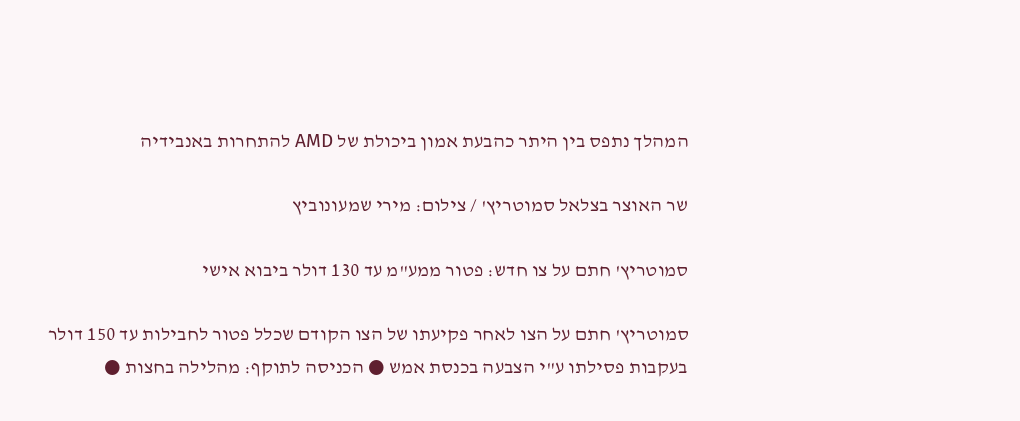המהלך נתפס בין היתר כהבעת אמון ביכולת של AMD להתחרות באנבידיה

שר האוצר בצלאל סמוטריץ' / צילום: מירי שמעונוביץ

סמוטריץ' חתם על צו חדש: פטור ממע"מ עד 130 דולר ביבוא אישי

סמוטריץ' חתם על הצו לאחר פקיעתו של הצו הקודם שכלל פטור לחבילות עד 150 דולר בעקבות פסילתו ע"י הצבעה בכנסת אמש ● הכניסה לתוקף: מהלילה בחצות ●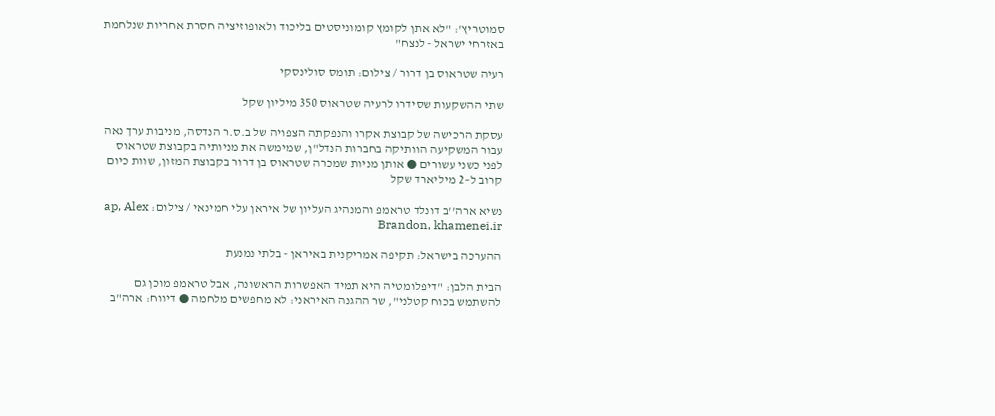סמוטריץ': "לא אתן לקומץ קומוניסטים בליכוד ולאופוזיציה חסרת אחריות שנלחמת באזרחי ישראל - לנצח"

רעיה שטראוס בן דרור / צילום: תומס סולינסקי

שתי ההשקעות שסידרו לרעיה שטראוס 350 מיליון שקל

עסקת הרכישה של קבוצת אקרו והנפקתה הצפויה של ב.ס.ר הנדסה, מניבות ערך נאה עבור המשקיעה הוותיקה בחברות הנדל"ן, שמימשה את מניותיה בקבוצת שטראוס לפני כשני עשורים ● אותן מניות שמכרה שטראוס בן דרור בקבוצת המזון, שוות כיום קרוב ל–2 מיליארד שקל

נשיא ארה''ב דונלד טראמפ והמנהיג העליון של איראן עלי חמינאי / צילום: ap, Alex Brandon, khamenei.ir

ההערכה בישראל: תקיפה אמריקנית באיראן - בלתי נמנעת

הבית הלבן: "דיפלומטיה היא תמיד האפשרות הראשונה, אבל טראמפ מוכן גם להשתמש בכוח קטלני", שר ההגנה האיראני: לא מחפשים מלחמה ● דיווח: ארה"ב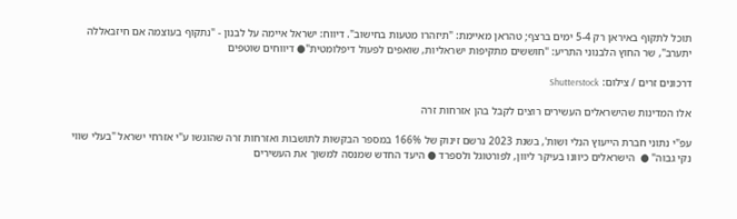תוכל לתקוף באיראן רק 5-4 ימים ברצף; טהראן מאיימת: "תיזהרו מטעות בחישוב". דיווח: ישראל איימה על לבנון - "נתקוף בעוצמה אם חיזבאללה יתערב", שר החוץ הלבנוני התריע: "חוששים מתקיפות ישראליות, שואפים לפעול דיפלומטית"● דיווחים שוטפים

דרכונים זרים / צילום: Shutterstock

אלו המדינות שהישראלים העשירים רוצים לקבל בהן אזרחות זרה

עפ"י נתוני חברת הייעוץ הנלי ושות', בשנת 2023 נרשם זינוק של 166% במספר הבקשות לתושבות ואזרחות זרה שהוגשו ע"י אזרחי ישראל "בעלי שווי נקי גבוה" ●  הישראלים כיוונו בעיקר ליוון, לפורטוגל ולספרד ● היעד החדש שמנסה למשוך את העשירים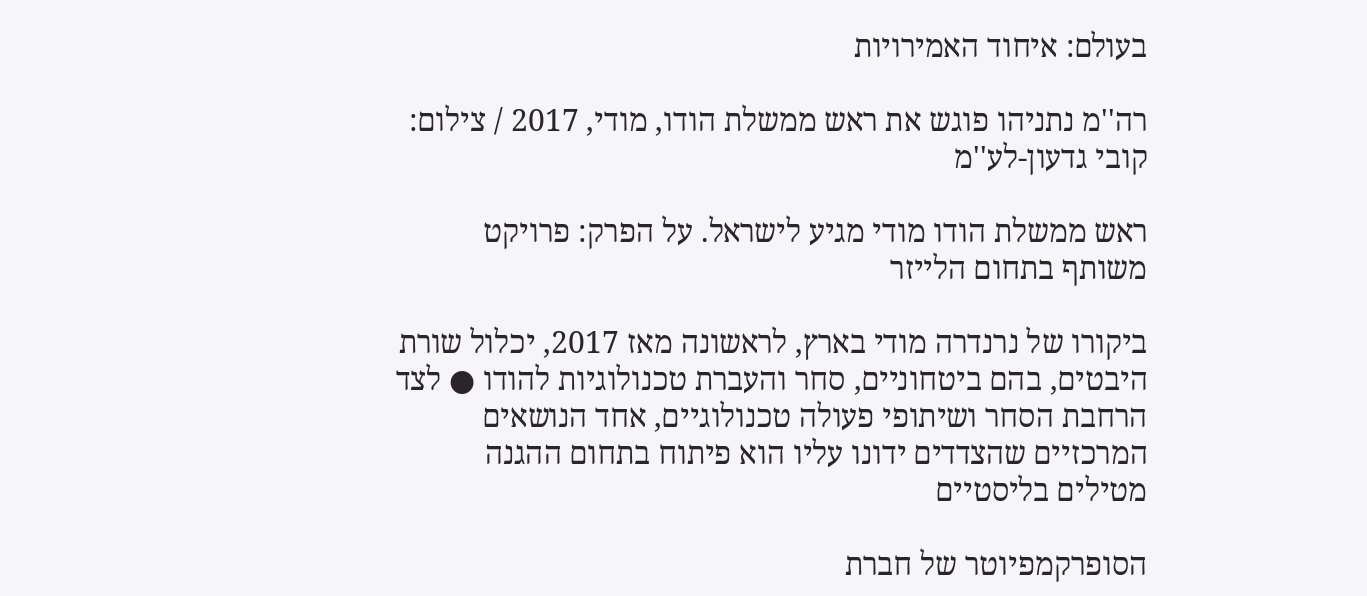בעולם: איחוד האמירויות

רה''מ נתניהו פוגש את ראש ממשלת הודו, מודי, 2017 / צילום: קובי גדעון-לע''מ

ראש ממשלת הודו מודי מגיע לישראל. על הפרק: פרויקט משותף בתחום הלייזר

ביקורו של נרנדרה מודי בארץ, לראשונה מאז 2017, יכלול שורת היבטים, בהם ביטחוניים, סחר והעברת טכנולוגיות להודו ● לצד הרחבת הסחר ושיתופי פעולה טכנולוגיים, אחד הנושאים המרכזיים שהצדדים ידונו עליו הוא פיתוח בתחום ההגנה מטילים בליסטיים

הסופרקמפיוטר של חברת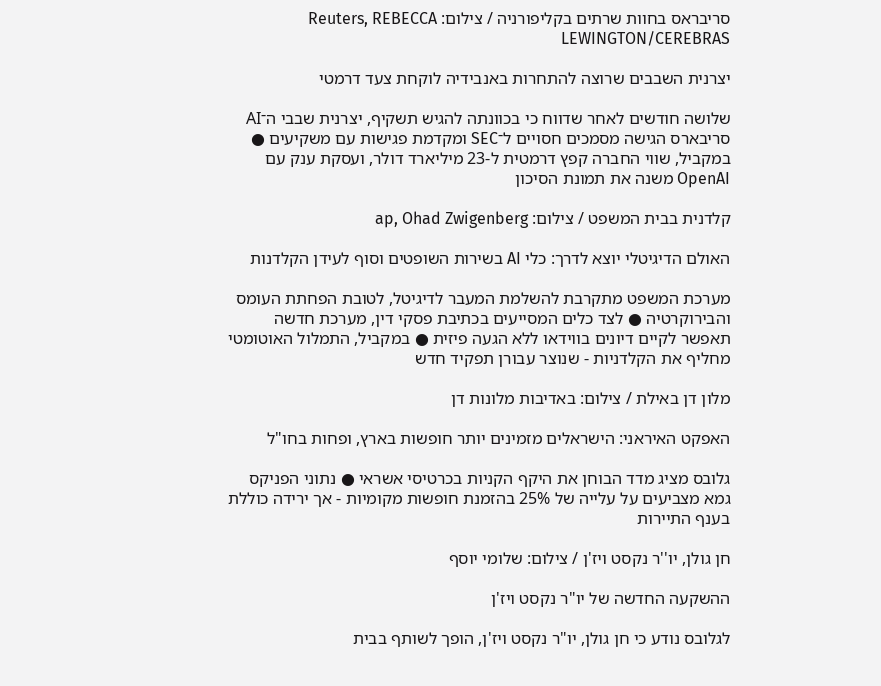סריבראס בחוות שרתים בקליפורניה / צילום: Reuters, REBECCA LEWINGTON/CEREBRAS

יצרנית השבבים שרוצה להתחרות באנבידיה לוקחת צעד דרמטי

שלושה חודשים לאחר שדווח כי בכוונתה להגיש תשקיף, יצרנית שבבי ה־AI סריבארס הגישה מסמכים חסויים ל־SEC ומקדמת פגישות עם משקיעים ● במקביל, שווי החברה קפץ דרמטית ל-23 מיליארד דולר, ועסקת ענק עם OpenAI משנה את תמונת הסיכון

קלדנית בבית המשפט / צילום: ap, Ohad Zwigenberg

האולם הדיגיטלי יוצא לדרך: כלי AI בשירות השופטים וסוף לעידן הקלדנות

מערכת המשפט מתקרבת להשלמת המעבר לדיגיטל, לטובת הפחתת העומס והבירוקרטיה ● לצד כלים המסייעים בכתיבת פסקי דין, מערכת חדשה תאפשר לקיים דיונים בווידאו ללא הגעה פיזית ● במקביל, התמלול האוטומטי מחליף את הקלדניות - שנוצר עבורן תפקיד חדש

מלון דן באילת / צילום: באדיבות מלונות דן

האפקט האיראני: הישראלים מזמינים יותר חופשות בארץ, ופחות בחו"ל

גלובס מציג מדד הבוחן את היקף הקניות בכרטיסי אשראי ● נתוני הפניקס גמא מצביעים על עלייה של 25% בהזמנת חופשות מקומיות - אך ירידה כוללת בענף התיירות

חן גולן, יו''ר נקסט ויז'ן / צילום: שלומי יוסף

ההשקעה החדשה של יו"ר נקסט ויז'ן

לגלובס נודע כי חן גולן, יו"ר נקסט ויז'ן, הופך לשותף בבית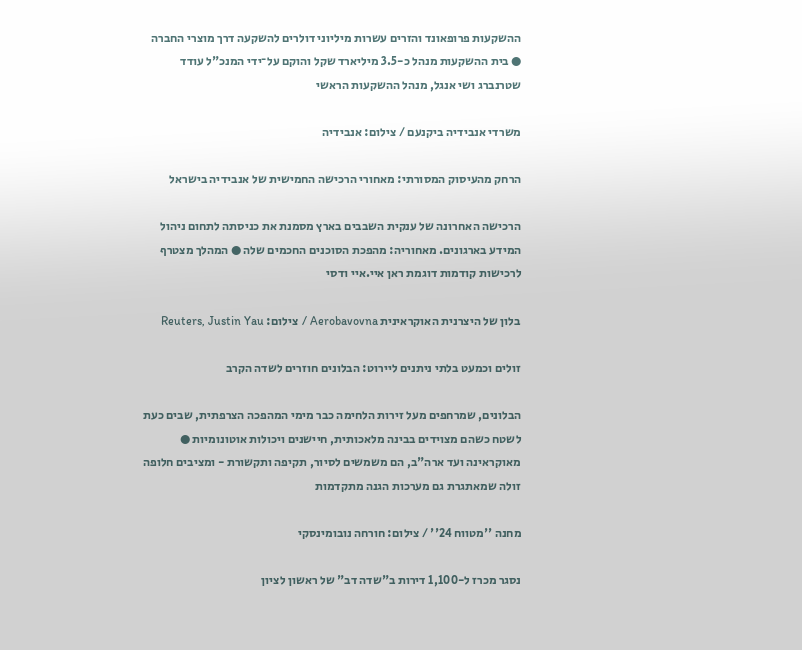ההשקעות פרופאונד והזרים עשרות מיליוני דולרים להשקעה דרך מוצרי החברה ● בית ההשקעות מנהל כ-3.5 מיליארד שקל והוקם על־ידי המנכ"ל עודד שטרנברג ושי אנגל, מנהל ההשקעות הראשי

משרדי אנבידיה ביקנעם / צילום: אנבידיה

הרחק מהעיסוק המסורתי: מאחורי הרכישה החמישית של אנבידיה בישראל

הרכישה האחרונה של ענקית השבבים בארץ מסמנת את כניסתה לתחום ניהול המידע בארגונים. מאחוריה: מהפכת הסוכנים החכמים שלה ● המהלך מצטרף לרכישות קודמות דוגמת ראן איי.איי ודסי

בלון של היצרנית האוקראינית Aerobavovna / צילום: Reuters, Justin Yau

זולים וכמעט בלתי ניתנים ליירוט: הבלונים חוזרים לשדה הקרב

הבלונים, שמרחפים מעל זירות הלחימה כבר מימי המהפכה הצרפתית, שבים כעת לשטח כשהם מצוידים בבינה מלאכותית, חיישנים ויכולות אוטונומיות ● מאוקראינה ועד ארה"ב, הם משמשים לסיור, תקיפה ותקשורת - ומציבים חלופה זולה שמאתגרת גם מערכות הגנה מתקדמות

מחנה ''מטווח 24'' / צילום: חורחה נובומינסקי

נסגר מכרז ל-1,100 דירות ב"שדה דב" של ראשון לציון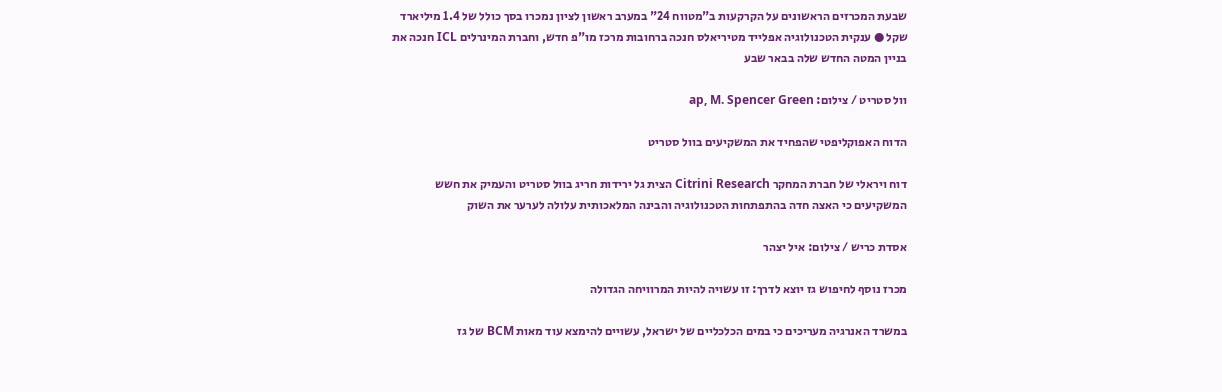שבעת המכרזים הראשונים על הקרקעות ב"מטווח 24" במערב ראשון לציון נמכרו בסך כולל של 1.4 מיליארד שקל ● ענקית הטכנולוגיה אפלייד מטיריאלס חנכה ברחובות מרכז מו"פ חדש, וחברת המינרלים ICL חנכה את בניין המטה החדש שלה בבאר שבע

וול סטריט / צילום: ap, M. Spencer Green

הדוח האפוקליפטי שהפחיד את המשקיעים בוול סטריט

דוח ויראלי של חברת המחקר Citrini Research הצית גל ירידות חריג בוול סטריט והעמיק את חשש המשקיעים כי האצה חדה בהתפתחות הטכנולוגיה והבינה המלאכותית עלולה לערער את השוק

אסדת כריש / צילום: איל יצהר

מכרז נוסף לחיפוש גז יוצא לדרך: זו עשויה להיות המרוויחה הגדולה

במשרד האנרגיה מעריכים כי במים הכלכליים של ישראל, עשויים להימצא עוד מאות BCM של גז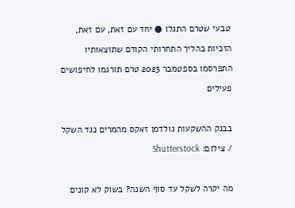טבעי שטרם התגלו ● יחד עם זאת, עם זאת, הזכיות בהליך התחרותי הקודם שתוצאותיו התפרסמו בספטמבר 2023 טרם תורגמו לחיפושים פעילים

בבנק ההשקעות גולדמן זאקס מהמרים נגד השקל / צילום: Shutterstock

מה יקרה לשקל עד סוף השנה? בשוק לא קונים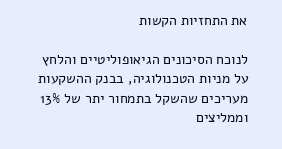את התחזיות הקשות

לנוכח הסיכונים הגיאופוליטיים והלחץ על מניות הטכנולוגיה, בבנק ההשקעות מעריכים שהשקל בתמחור יתר של 13% וממליצים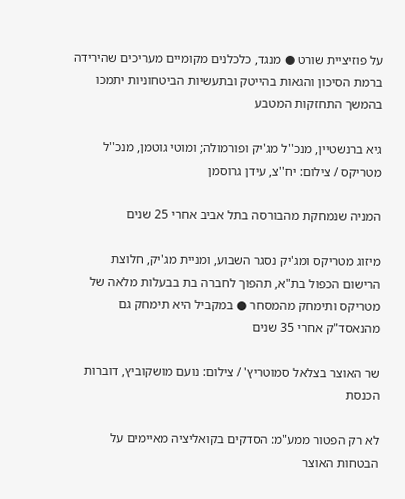על פוזיציית שורט ● מנגד, כלכלנים מקומיים מעריכים שהירידה ברמת הסיכון והגאות בהייטק ובתעשיות הביטחוניות יתמכו בהמשך התחזקות המטבע

גיא ברנשטיין, מנכ''ל מג'יק ופורמולה; ומוטי גוטמן, מנכ''ל מטריקס / צילום: יח''צ, עידן גרוסמן

המניה שנמחקת מהבורסה בתל אביב אחרי 25 שנים

מיזוג מטריקס ומג'יק נסגר השבוע, ומניית מג'יק, חלוצת הרישום הכפול בת"א, תהפוך לחברה בת בבעלות מלאה של מטריקס ותימחק מהמסחר ● במקביל היא תימחק גם מהנאסד"ק אחרי 35 שנים

שר האוצר בצלאל סמוטריץ' / צילום: נועם מושקוביץ, דוברות הכנסת

לא רק הפטור ממע"מ: הסדקים בקואליציה מאיימים על הבטחות האוצר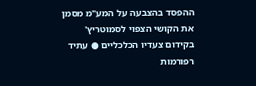ההפסד בהצבעה על המע"מ מסמן את הקושי הצפוי לסמוטריץ' בקידום צעדיו הכלכליים ● עתיד רפורמות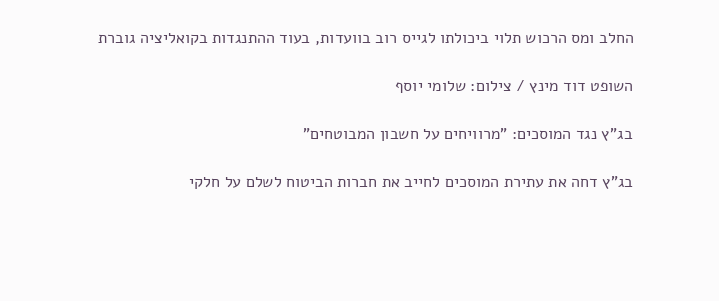החלב ומס הרכוש תלוי ביכולתו לגייס רוב בוועדות, בעוד ההתנגדות בקואליציה גוברת

השופט דוד מינץ / צילום: שלומי יוסף

בג"ץ נגד המוסכים: "מרוויחים על חשבון המבוטחים"

בג"ץ דחה את עתירת המוסכים לחייב את חברות הביטוח לשלם על חלקי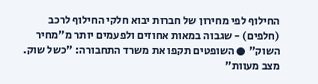החילוף לפי מחירון של חברות יבוא חלקי החילוף לרכב (חלפים) - שגבוה במאות אחוזים ולפעמים יותר מ"מחיר השוק" ● השופטים תקפו את משרד התחבורה: "כשל שוק. מצב מעוות"